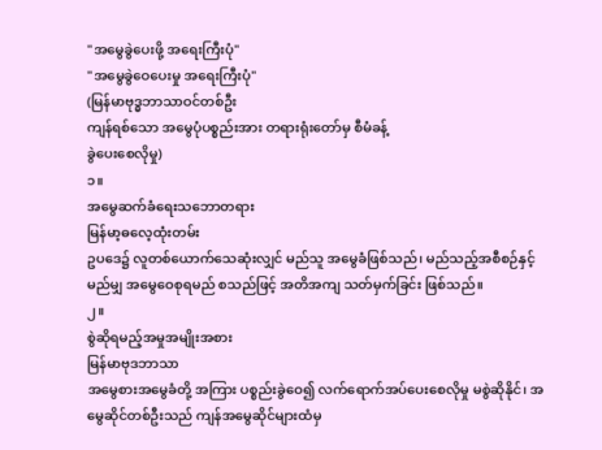"အမွေခွဲပေးဖို့ အရေးကြီးပုံ"
"အမွေခွဲဝေပေးမှု အရေးကြီးပုံ"
(မြန်မာဗုဒ္ဓဘာသာဝင်တစ်ဦး
ကျန်ရစ်သော အမွေပုံပစ္စည်းအား တရားရုံးတော်မှ စီမံခန့်
ခွဲပေးစေလိုမှု)
၁။
အမွေဆက်ခံရေးသဘောတရား
မြန်မာ့ဓလေ့ထုံးတမ်း
ဥပဒေ၌ လူတစ်ယောက်သေဆုံးလျှင် မည်သူ အမွေခံဖြစ်သည်၊ မည်သည့်အစီစဉ်နှင့် မည်မျှ အမွေဝေစုရမည် စသည်ဖြင့် အတိအကျ သတ်မှက်ခြင်း ဖြစ်သည်။
၂။
စွဲဆိုရမည့်အမှုအမျိုးအစား
မြန်မာဗုဒဘာသာ
အမွေစားအမွေခံတို့ အကြား ပစ္စည်းခွဲဝေ၍ လက်ရောက်အပ်ပေးစေလိုမှု မစွဲဆိုနိုင်၊ အမွေဆိုင်တစ်ဦးသည် ကျန်အမွေဆိုင်များထံမှ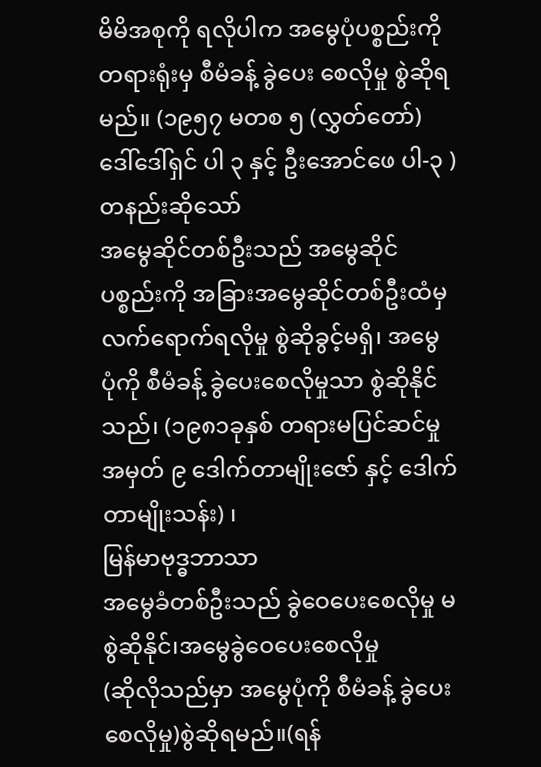မိမိအစုကို ရလိုပါက အမွေပုံပစ္စည်းကို တရားရုံးမှ စီမံခန့် ခွဲပေး စေလိုမှု စွဲဆိုရမည်။ (၁၉၅၇ မတစ ၅ (လွှတ်တော်) ဒေါ်ဒေါ်ရှင် ပါ ၃ နှင့် ဦးအောင်ဖေ ပါ-၃ )
တနည်းဆိုသော်
အမွေဆိုင်တစ်ဦးသည် အမွေဆိုင်ပစ္စည်းကို အခြားအမွေဆိုင်တစ်ဦးထံမှ လက်ရောက်ရလိုမှု စွဲဆိုခွင့်မရှိ၊ အမွေ ပုံကို စီမံခန့် ခွဲပေးစေလိုမှုသာ စွဲဆိုနိုင်သည်၊ (၁၉၈၁ခုနှစ် တရားမပြင်ဆင်မှုအမှတ် ၉ ဒေါက်တာမျိုးဇော် နှင့် ဒေါက်တာမျိုးသန်း) ၊
မြန်မာဗုဒ္ဓဘာသာ
အမွေခံတစ်ဦးသည် ခွဲဝေပေးစေလိုမှု မစွဲဆိုနိုင်၊အမွေခွဲဝေပေးစေလိုမှု
(ဆိုလိုသည်မှာ အမွေပုံကို စီမံခန့် ခွဲပေးစေလိုမှု)စွဲဆိုရမည်။(ရန်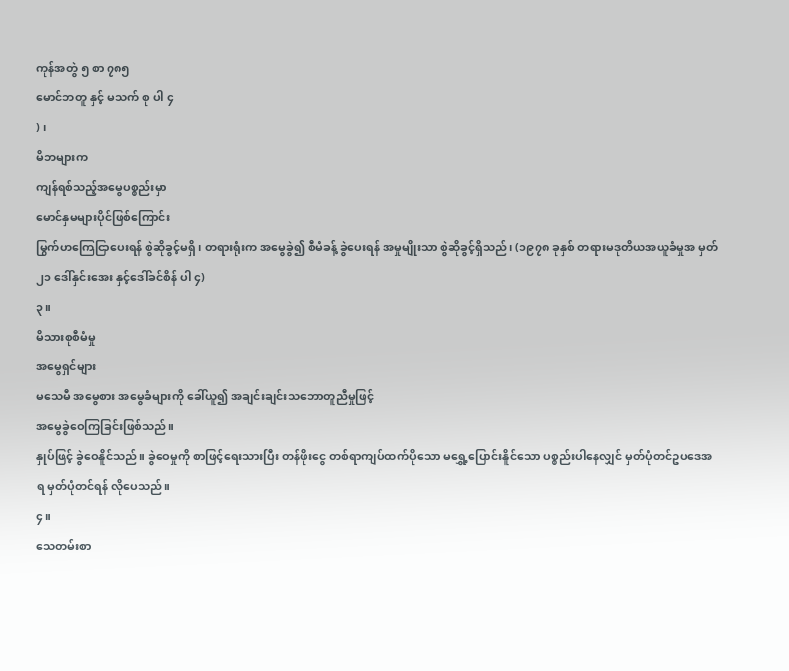ကုန်အတွဲ ၅ စာ ၇၈၅
မောင်ဘတူ နှင့် မသက် စု ပါ ၄
) ၊
မိဘများက
ကျန်ရစ်သည့်အမွေပစ္စည်းမှာ
မောင်နှမများပိုင်ဖြစ်ကြောင်း
မြွက်ဟကြေငြာပေးရန် စွဲဆိုခွင့်မရှိ၊ တရားရုံးက အမွေခွဲ၍ စီမံခန့် ခွဲပေးရန် အမှုမျိုးသာ စွဲဆိုခွင့်ရှိသည်၊ (၁၉၇၈ ခုနှစ် တရားမဒုတိယအယူခံမှုအ မှတ် ၂၁ ဒေါ်နှင်းအေး နှင့်ဒေါ်ခင်စိန် ပါ ၄)
၃။
မိသားစုစီမံမှု
အမွေရှင်များ
မသေမီ အမွေစား အမွေခံများကို ခေါ်ယူ၍ အချင်းချင်းသဘောတူညီမှုဖြင့်
အမွေခွဲဝေကြခြင်းဖြစ်သည်။
နှုပ်ဖြင့် ခွဲဝေနိူင်သည်။ ခွဲဝေမှုကို စာဖြင့်ရေးသားပြီး တန်ဖိုးငွေ တစ်ရာကျပ်ထက်ပိုသော မရွှေ့ပြောင်းနိူင်သော ပစ္စည်းပါနေလျှင် မှတ်ပုံတင်ဥပဒေအရ မှတ်ပုံတင်ရန် လိုပေသည်။
၄။
သေတမ်းစာ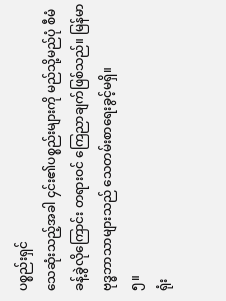ပစ္စည်းရှင်
သေဆုံးသည့်အခါ ၄င်း၏ပစ္စည်းများကို မည်သို့မည်ပုံ စီမံခန့်ခွဲလိုကြောင်း တရားဝင် ကြေညာချက်ဖြစ်သည်။ မြန်မာ ဗုဒ္ဓဘာသာများသည် သေတမ်းစာရေးခွင့်မရှိ။
၅။
ရုံး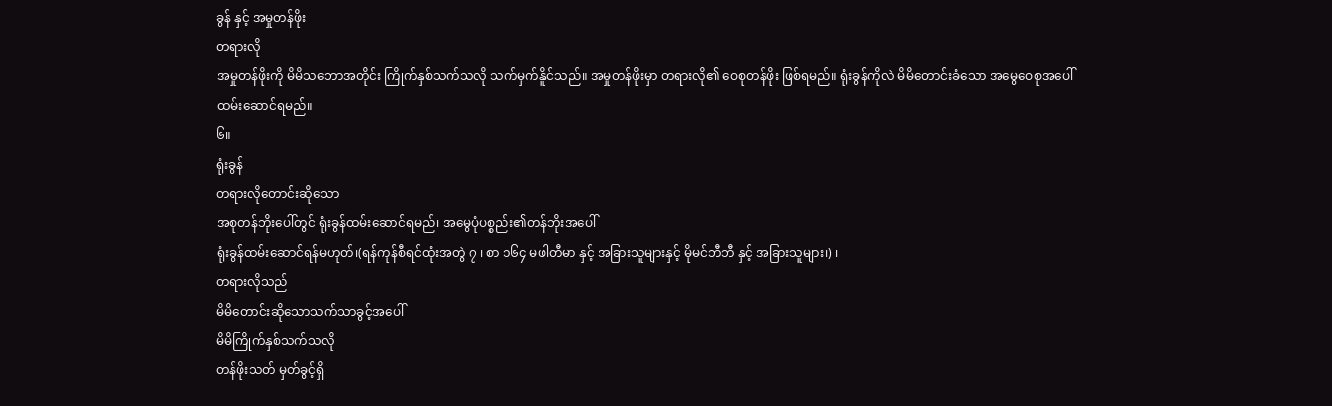ခွန် နှင့် အမှုတန်ဖိုး
တရားလို
အမှုတန်ဖိုးကို မိမိသဘောအတိုင်း ကြိုက်နှစ်သက်သလို သက်မှက်နိူင်သည်။ အမှုတန်ဖိုးမှာ တရားလို၏ ဝေစုတန်ဖိုး ဖြစ်ရမည်။ ရုံးခွန်ကိုလဲ မိမိတောင်းခံသော အမွေဝေစုအပေါ် ထမ်းဆောင်ရမည်။
၆။
ရုံးခွန်
တရားလိုတောင်းဆိုသော
အစုတန်ဘိုးပေါ်တွင် ရုံးခွန်ထမ်းဆောင်ရမည်၊ အမွေပုံပစ္စည်း၏တန်ဘိုးအပေါ်
ရုံးခွန်ထမ်းဆောင်ရန်မဟုတ်၊(ရန်ကုန်စီရင်ထုံးအတွဲ ၇ ၊ စာ ၁၆၄ မဖါတီမာ နှင့် အခြားသူများနှင့် မိုမင်ဘီဘီ နှင့် အခြားသူများ၊) ၊
တရားလိုသည်
မိမိတောင်းဆိုသောသက်သာခွင့်အပေါ်
မိမိကြိုက်နှစ်သက်သလို
တန်ဖိုးသတ် မှတ်ခွင့်ရှိ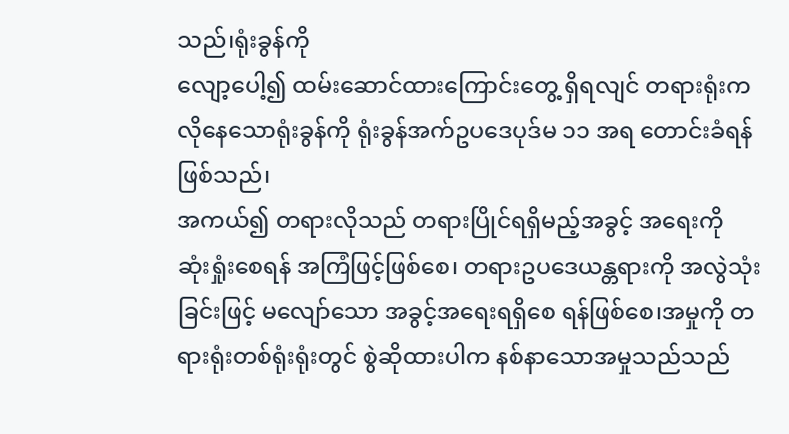သည်၊ရုံးခွန်ကို
လျော့ပေါ့၍ ထမ်းဆောင်ထားကြောင်းတွေ့ ရှိရလျင် တရားရုံးက လိုနေသောရုံးခွန်ကို ရုံးခွန်အက်ဥပဒေပုဒ်မ ၁၁ အရ တောင်းခံရန်ဖြစ်သည်၊
အကယ်၍ တရားလိုသည် တရားပြိုင်ရရှိမည့်အခွင့် အရေးကို ဆုံးရှုံးစေရန် အကြံဖြင့်ဖြစ်စေ၊ တရားဥပဒေယန္တရားကို အလွဲသုံးခြင်းဖြင့် မလျော်သော အခွင့်အရေးရရှိစေ ရန်ဖြစ်စေ၊အမှုကို တရားရုံးတစ်ရုံးရုံးတွင် စွဲဆိုထားပါက နစ်နာသောအမှုသည်သည်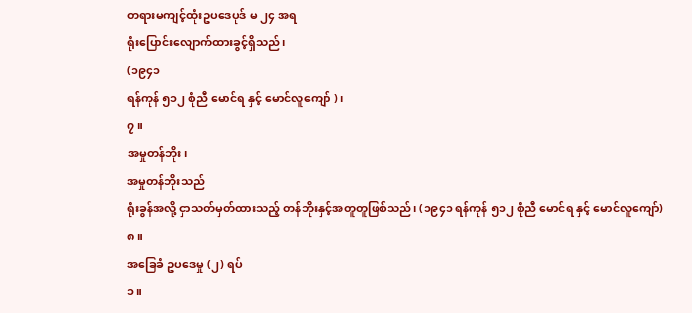တရားမကျင့်ထုံးဥပဒေပုဒ် မ ၂၄ အရ
ရုံးပြောင်းလျောက်ထားခွင့်ရှိသည်၊
(၁၉၄၁
ရန်ကုန် ၅၁၂ စုံညီ မောင်ရ နှင့် မောင်လူကျော် )၊
၇။
အမှုတန်ဘိုး၊
အမှုတန်ဘိုးသည်
ရုံးခွန်အလို့ ငှာသတ်မှတ်ထားသည့် တန်ဘိုးနှင့်အတူတူဖြစ်သည်၊ (၁၉၄၁ ရန်ကုန် ၅၁၂ စုံညီ မောင်ရ နှင့် မောင်လူကျော်)
၈။
အခြေခံ ဥပဒေမှု (၂) ရပ်
၁။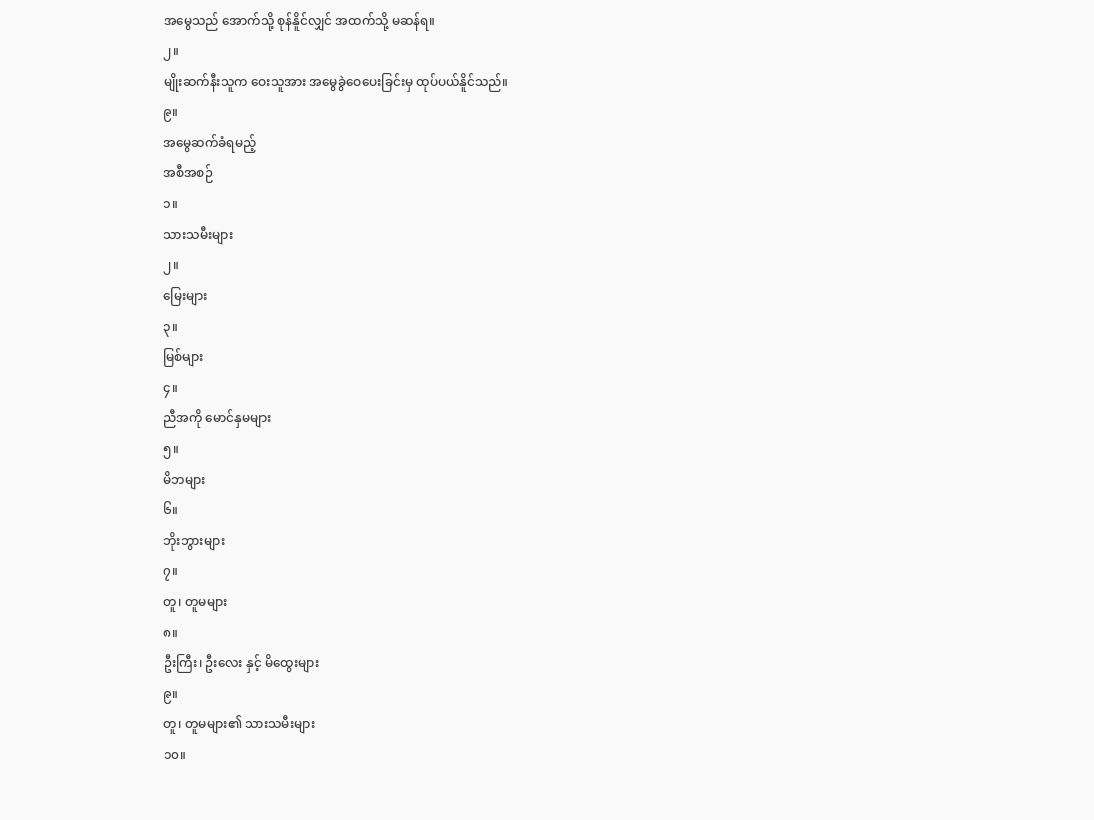အမွေသည် အောက်သို့ စုန်နိူင်လျှင် အထက်သို့ မဆန်ရ။
၂။
မျိုးဆက်နီးသူက ဝေးသူအား အမွေခွဲဝေပေးခြင်းမှ ထုပ်ပယ်နိူင်သည်။
၉။
အမွေဆက်ခံရမည့်
အစီအစဉ်
၁။
သားသမီးများ
၂။
မြေးများ
၃။
မြစ်များ
၄။
ညီအကို မောင်နှမများ
၅။
မိဘများ
၆။
ဘိုးဘွားများ
၇။
တူ၊ တူမများ
၈။
ဦးကြီး၊ ဦးလေး နှင့် မိထွေးများ
၉။
တူ၊ တူမများ၏ သားသမီးများ
၁၀။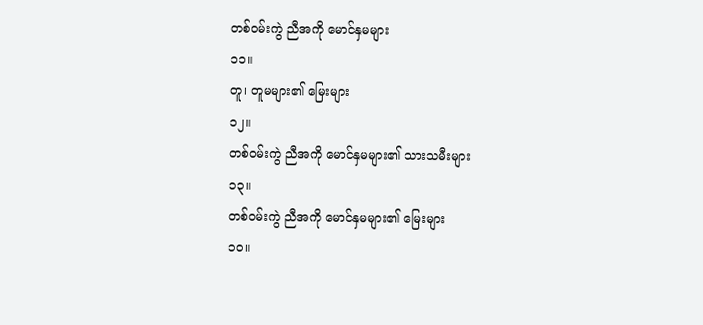တစ်ဝမ်းကွဲ ညီအကို မောင်နှမများ
၁၁။
တူ၊ တူမများ၏ မြေးများ
၁၂။
တစ်ဝမ်းကွဲ ညီအကို မောင်နှမများ၏ သားသမီးများ
၁၃။
တစ်ဝမ်းကွဲ ညီအကို မောင်နှမများ၏ မြေးများ
၁၀။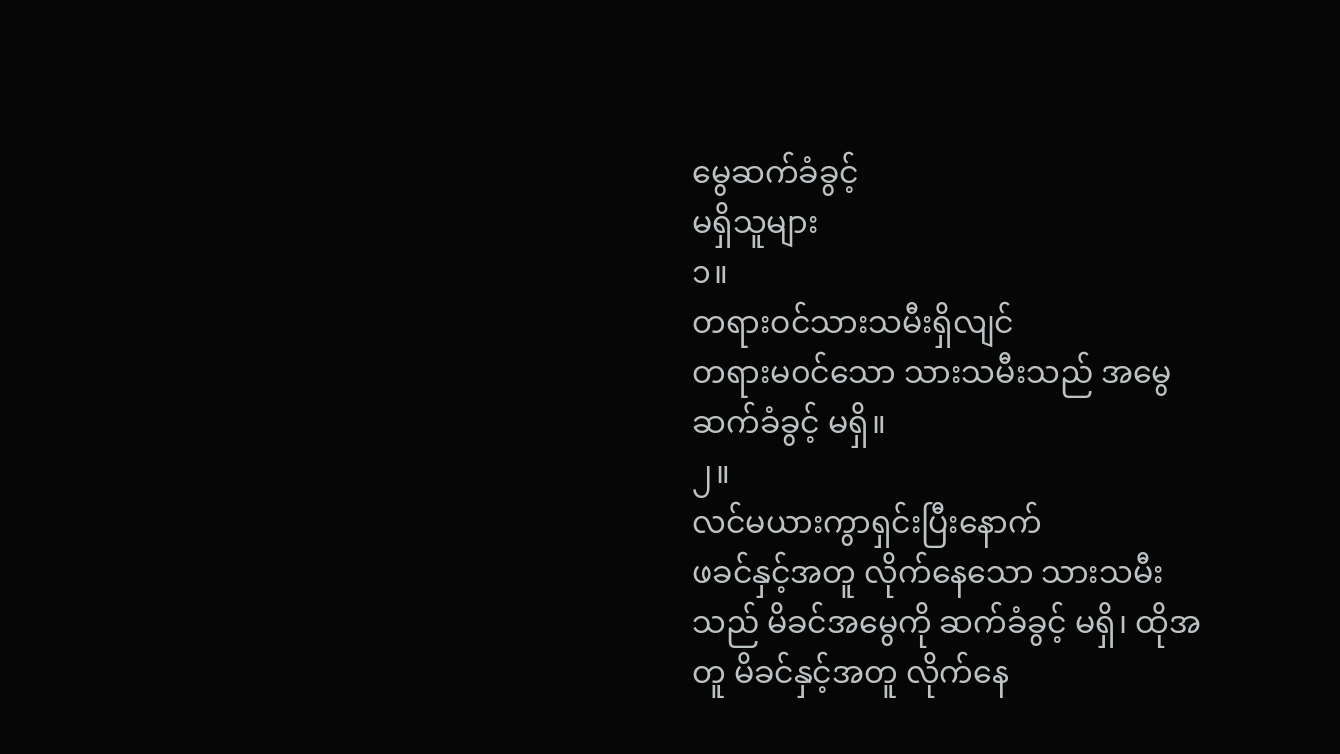မွေဆက်ခံခွင့်
မရှိသူများ
၁။
တရားဝင်သားသမီးရှိလျင်
တရားမ၀င်သော သားသမီးသည် အမွေ ဆက်ခံခွင့် မရှိ။
၂။
လင်မယားကွာရှင်းပြီးနောက်
ဖခင်နှင့်အတူ လိုက်နေသော သားသမီးသည် မိခင်အမွေကို ဆက်ခံခွင့် မရှိ၊ ထိုအတူ မိခင်နှင့်အတူ လိုက်နေ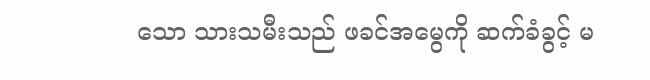သော သားသမီးသည် ဖခင်အမွေကို ဆက်ခံခွင့် မ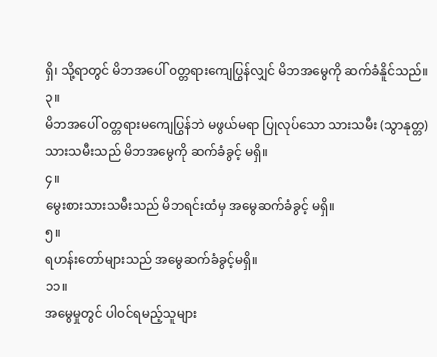ရှိ၊ သို့ရာတွင် မိဘအပေါ် ၀တ္တရားကျေပြွန်လျှင် မိဘအမွေကို ဆက်ခံနိူင်သည်။
၃။
မိဘအပေါ် ၀တ္တရားမကျေပြွန်ဘဲ မဖွယ်မရာ ပြုလုပ်သော သားသမီး (သွာနုတ္တ) သားသမီးသည် မိဘအမွေကို ဆက်ခံခွင့် မရှိ။
၄။
မွေးစားသားသမီးသည် မိဘရင်းထံမှ အမွေဆက်ခံခွင့် မရှိ။
၅။
ရဟန်းတော်များသည် အမွေဆက်ခံခွင့်မရှိ။
၁၁။
အမွေမှုတွင် ပါဝင်ရမည့်သူများ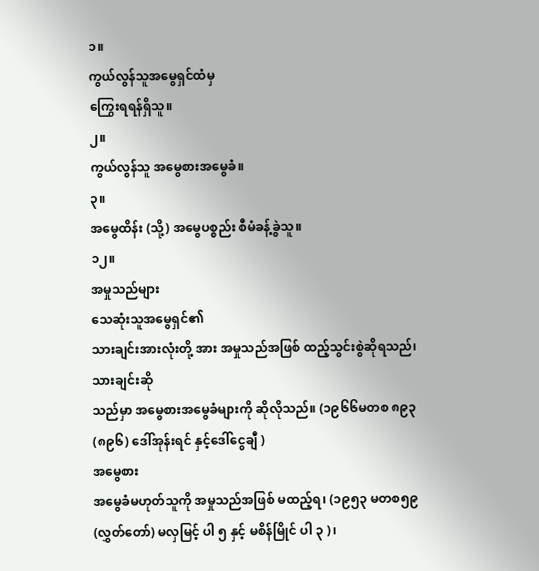၁။
ကွယ်လွန်သူအမွေရှင်ထံမှ
ကြွေးရရန်ရှိသူ။
၂။
ကွယ်လွန်သူ အမွေစားအမွေခံ။
၃။
အမွေထိန်း (သို့) အမွေပစ္စည်း စီမံခန့်ခွဲသူ။
၁၂။
အမှုသည်များ
သေဆုံးသူအမွေရှင်၏
သားချင်းအားလုံးတို့ အား အမှုသည်အဖြစ် ထည့်သွင်းစွဲဆိုရသည်၊သားချင်းဆို
သည်မှာ အမွေစားအမွေခံများကို ဆိုလိုသည်။ (၁၉၆၆မတစ ၈၉၃(၈၉၆) ဒေါ်အုန်းရင် နှင့်ဒေါ်ငွေချီ )
အမွေစား
အမွေခံမဟုတ်သူကို အမှုသည်အဖြစ် မထည့်ရ၊ (၁၉၅၃ မတစ၅၉ (လွှတ်တော်) မလှမြင့် ပါ ၅ နှင့် မစိန်မြိုင် ပါ ၃ )၊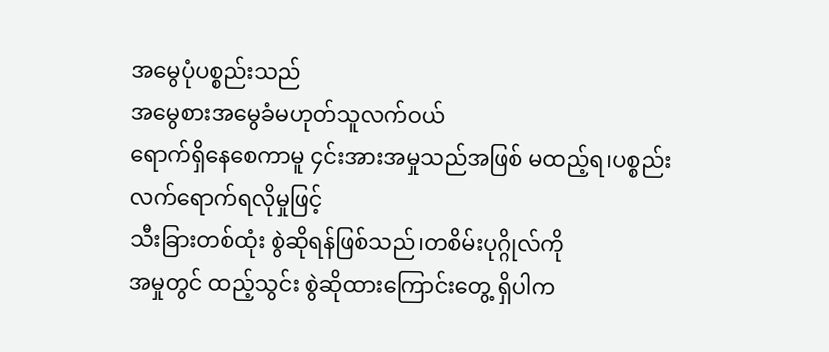အမွေပုံပစ္စည်းသည်
အမွေစားအမွေခံမဟုတ်သူလက်ဝယ်
ရောက်ရှိနေစေကာမူ ၄င်းအားအမှုသည်အဖြစ် မထည့်ရ၊ပစ္စည်းလက်ရောက်ရလိုမှုဖြင့်
သီးခြားတစ်ထုံး စွဲဆိုရန်ဖြစ်သည်၊တစိမ်းပုဂ္ဂိုလ်ကို
အမှုတွင် ထည့်သွင်း စွဲဆိုထားကြောင်းတွေ့ ရှိပါက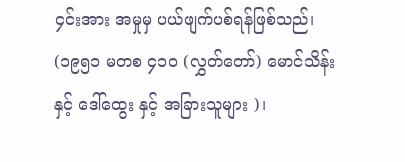၄င်းအား အမှုမှ ပယ်ဖျက်ပစ်ရန်ဖြစ်သည်၊ (၁၉၅၁ မတစ ၄၁၀ (လွှတ်တော်) မောင်သိန်း နှင့် ဒေါ်ထွေး နှင့် အခြားသူများ )၊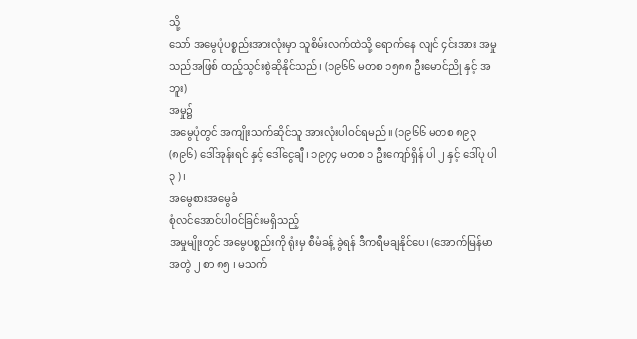သို့
သော် အမွေပုံပစ္စည်းအားလုံးမှာ သူစိမ်းလက်ထဲသို့ ရောက်နေ လျင် ၄င်းအား အမှုသည်အဖြစ် ထည့်သွင်းစွဲဆိုနိုင်သည်၊ (၁၉၆၆ မတစ ၁၅၈၈ ဦးမောင်ညို နှင့် အဘူး)
အမှု၌
အမွေပုံတွင် အကျိုးသက်ဆိုင်သူ အားလုံးပါဝင်ရမည်။ (၁၉၆၆ မတစ ၈၉၃(၈၉၆) ဒေါ်အုန်းရင် နှင့် ဒေါ်ငွေချီ ၊ ၁၉၇၄ မတစ ၁ ဦးကျော်ရှိန် ပါ ၂ နှင့် ဒေါ်ပု ပါ ၃ )၊
အမွေစားအမွေခံ
စုံလင်အောင်ပါဝင်ခြင်းမရှိသည့်
အမှုမျိုးတွင် အမွေပစ္စည်းကို ရုံးမှ စီမံခန့် ခွဲရန် ဒီကရီမချနိုင်ပေ၊ (အောက်မြန်မာ အတွဲ ၂ စာ ၈၅ ၊ မသက်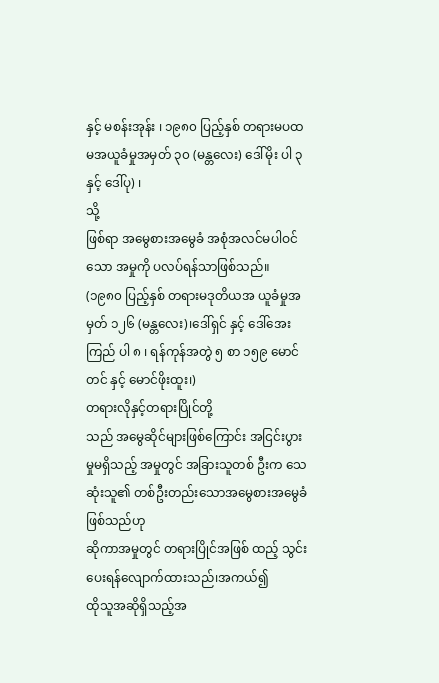နှင့် မစန်းအုန်း ၊ ၁၉၈၀ ပြည့်နှစ် တရားမပထမအယူခံမှုအမှတ် ၃၀ (မန္တလေး) ဒေါ်မိုး ပါ ၃ နှင့် ဒေါ်ပု) ၊
သို့
ဖြစ်ရာ အမွေစားအမွေခံ အစုံအလင်မပါဝင်သော အမှုကို ပလပ်ရန်သာဖြစ်သည်။ (၁၉၈၀ ပြည့်နှစ် တရားမဒုတိယအ ယူခံမှုအမှတ် ၁၂၆ (မန္တလေး)၊ဒေါ်ရှင် နှင့် ဒေါ်အေးကြည် ပါ ၈ ၊ ရန်ကုန်အတွဲ ၅ စာ ၁၅၉ မောင်တင် နှင့် မောင်ဖိုးထူး၊)
တရားလိုနှင့်တရားပြိုင်တို့
သည် အမွေဆိုင်များဖြစ်ကြောင်း အငြင်းပွားမှုမရှိသည့် အမှုတွင် အခြားသူတစ် ဦးက သေဆုံးသူ၏ တစ်ဦးတည်းသောအမွေစားအမွေခံဖြစ်သည်ဟု
ဆိုကာအမှုတွင် တရားပြိုင်အဖြစ် ထည့် သွင်းပေးရန်လျောက်ထားသည်၊အကယ်၍
ထိုသူအဆိုရှိသည့်အ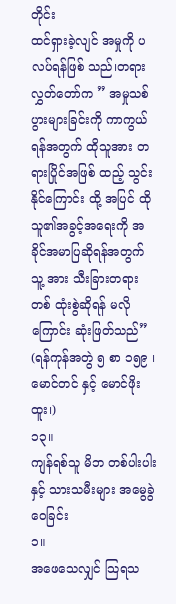တိုင်း
ထင်ရှားခဲ့လျင် အမှုကို ပလပ်ရန်ဖြစ် သည်၊တရားလွှတ်တော်က ” အမှုသစ်ပွားများခြင်းကို ကာကွယ်ရန်အတွက် ထိုသူအား တရားပြိုင်အဖြစ် ထည့် သွင်းနိုင်ကြောင်း ထို့ အပြင် ထိုသူ၏အခွင့်အရေးကို အခိုင်အမာပြဆိုရန်အတွက် သူ့ အား သီးခြားတရားတစ် ထုံးစွဲဆိုရန် မလိုကြောင်း ဆုံးဖြတ်သည်” (ရန်ကုန်အတွဲ ၅ စာ ၁၅၉ ၊မောင်တင် နှင့် မောင်ဖိုးထူး၊)
၁၃။
ကျန်ရစ်သူ မိဘ တစ်ပါးပါးနှင့် သားသမီးများ အမွေခွဲဝေခြင်း
၁။
အဖေသေလျှင် သြရသ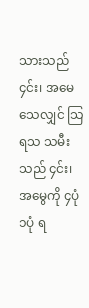သားသည် ၄င်း၊ အမေသေလျှင် သြရသ သမီးသည် ၄င်း၊ အမွေကို ၄ပုံ ၁ပုံ ရ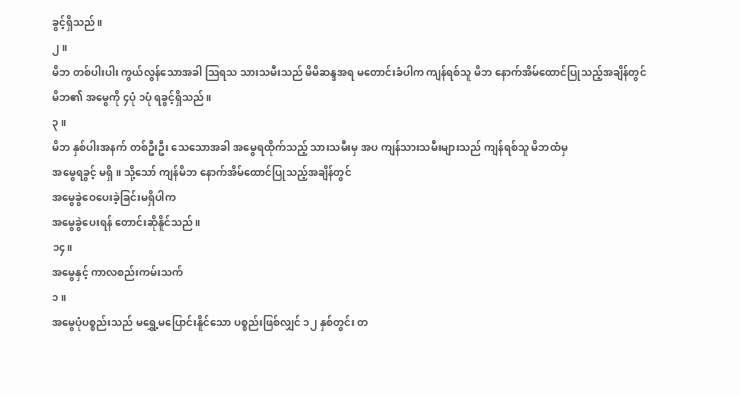ခွင့်ရှိသည်။
၂။
မိဘ တစ်ပါးပါး ကွယ်လွန်သောအခါ သြရသ သားသမီးသည် မိမိဆန္ဒအရ မတောင်းခံပါက ကျန်ရစ်သူ မိဘ နောက်အိမ်ထောင်ပြုသည့်အချိန်တွင်
မိဘ၏ အမွေကို ၄ပုံ ၁ပုံ ရခွင့်ရှိသည်။
၃။
မိဘ နှစ်ပါးအနက် တစ်ဦးဦး သေသောအခါ အမွေရထိုက်သည့် သားသမီးမှ အပ ကျန်သားသမီးများသည် ကျန်ရစ်သူ မိဘထံမှ
အမွေရခွင့် မရှိ။ သို့သော် ကျန်မိဘ နောက်အိမ်ထောင်ပြုသည့်အချိန်တွင်
အမွေခွဲဝေပေးခဲ့ခြင်းမရှိပါက
အမွေခွဲပေးရန် တောင်းဆိုနိူင်သည်။
၁၄။
အမွေနှင့် ကာလစည်းကမ်းသက်
၁။
အမွေပုံပစ္စည်းသည် မရွှေ့မပြောင်းနိူင်သော ပစ္စည်းဖြစ်လျှင် ၁၂ နှစ်တွင်း တ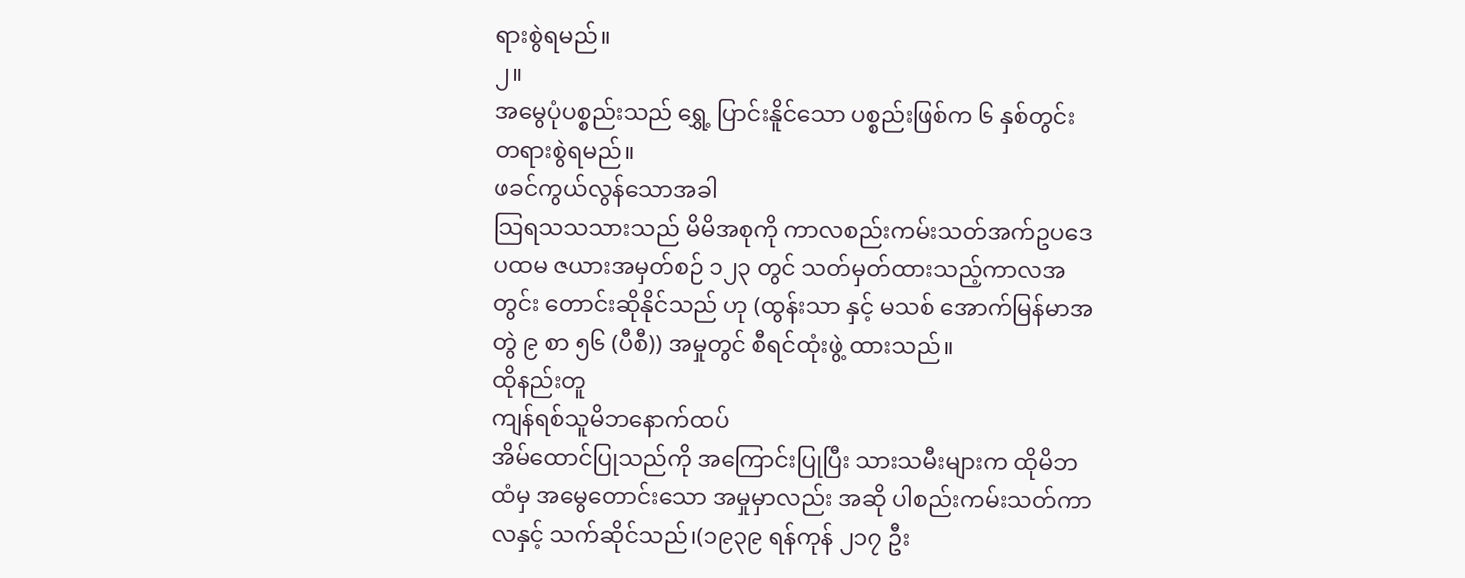ရားစွဲရမည်။
၂။
အမွေပုံပစ္စည်းသည် ရွှေ့ ပြာင်းနိူင်သော ပစ္စည်းဖြစ်က ၆ နှစ်တွင်း တရားစွဲရမည်။
ဖခင်ကွယ်လွန်သောအခါ
သြရသသသားသည် မိမိအစုကို ကာလစည်းကမ်းသတ်အက်ဥပဒေ ပထမ ဇယားအမှတ်စဉ် ၁၂၃ တွင် သတ်မှတ်ထားသည့်ကာလအတွင်း တောင်းဆိုနိုင်သည် ဟု (ထွန်းသာ နှင့် မသစ် အောက်မြန်မာအတွဲ ၉ စာ ၅၆ (ပီစီ)) အမှုတွင် စီရင်ထုံးဖွဲ့ ထားသည်။
ထိုနည်းတူ
ကျန်ရစ်သူမိဘနောက်ထပ်
အိမ်ထောင်ပြုသည်ကို အကြောင်းပြုပြီး သားသမီးများက ထိုမိဘထံမှ အမွေတောင်းသော အမှုမှာလည်း အဆို ပါစည်းကမ်းသတ်ကာလနှင့် သက်ဆိုင်သည်၊(၁၉၃၉ ရန်ကုန် ၂၁၇ ဦး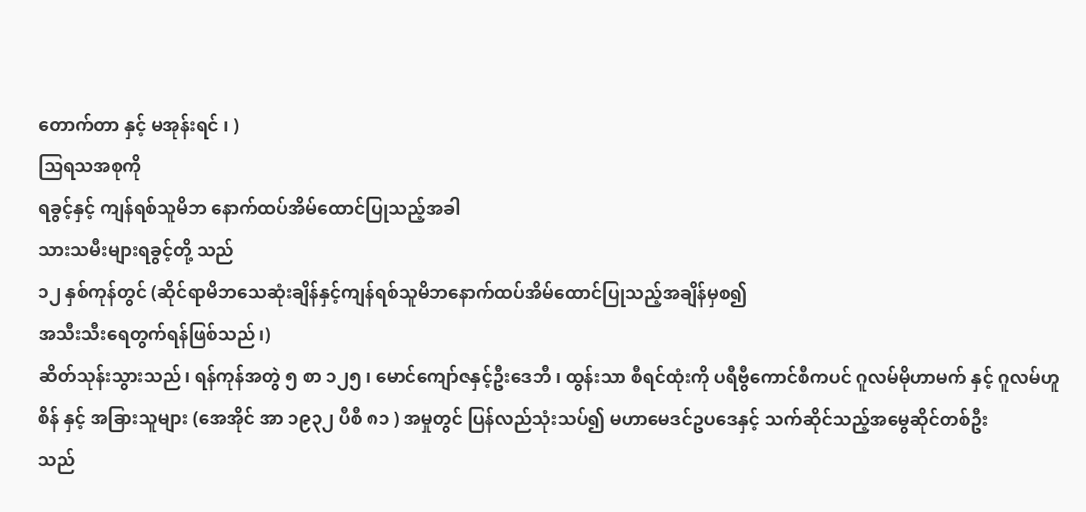တောက်တာ နှင့် မအုန်းရင် ၊ )
သြရသအစုကို
ရခွင့်နှင့် ကျန်ရစ်သူမိဘ နောက်ထပ်အိမ်ထောင်ပြုသည့်အခါ
သားသမီးများရခွင့်တို့ သည်
၁၂ နှစ်ကုန်တွင် (ဆိုင်ရာမိဘသေဆုံးချိန်နှင့်ကျန်ရစ်သူမိဘနောက်ထပ်အိမ်ထောင်ပြုသည့်အချိန်မှစ၍
အသီးသီးရေတွက်ရန်ဖြစ်သည်၊)
ဆိတ်သုန်းသွားသည်၊ ရန်ကုန်အတွဲ ၅ စာ ၁၂၅ ၊ မောင်ကျော်ဇနှင့်ဦးဒေဘီ ၊ ထွန်းသာ စီရင်ထုံးကို ပရီဗွီကောင်စီကပင် ဂူလမ်မိုဟာမက် နှင့် ဂူလမ်ဟူစိန် နှင့် အခြားသူများ (အေအိုင် အာ ၁၉၃၂ ပီစီ ၈၁ ) အမှုတွင် ပြန်လည်သုံးသပ်၍ မဟာမေဒင်ဥပဒေနှင့် သက်ဆိုင်သည့်အမွေဆိုင်တစ်ဦး
သည်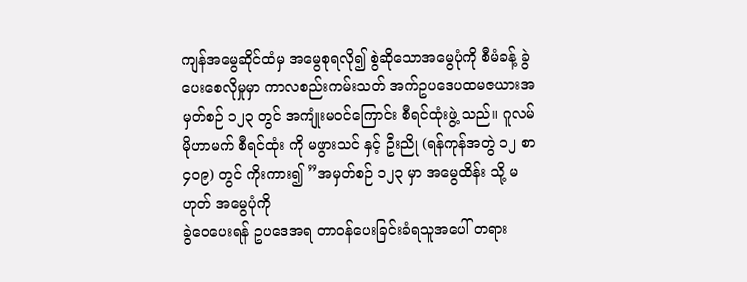ကျန်အမွေဆိုင်ထံမှ အမွေစုရလို၍ စွဲဆိုသောအမွေပုံကို စီမံခန့် ခွဲပေးစေလိုမှုမှာ ကာလစည်းကမ်းသတ် အက်ဥပဒေပထမဇယားအမှတ်စဉ် ၁၂၃ တွင် အကျုံးမ၀င်ကြောင်း စီရင်ထုံးဖွဲ့ သည်။ ဂူလမ်မိုဟာမက် စီရင်ထုံး ကို မဖွားသင် နှင့် ဦးညို (ရန်ကုန်အတွဲ ၁၂ စာ ၄၀၉) တွင် ကိုးကား၍ ”အမှတ်စဉ် ၁၂၃ မှာ အမွေထိန်း သို့ မ ဟုတ် အမွေပုံကို
ခွဲဝေပေးရန် ဥပဒေအရ တာဝန်ပေးခြင်းခံရသူအပေါ် တရား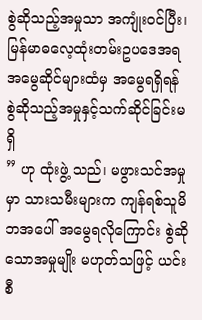စွဲဆိုသည့်အမှုသာ အကျုံးဝင်ပြီး၊ မြန်မာဓလေ့ထုံးတမ်းဥပဒေအရ အမွေဆိုင်များထံမှ အမွေရရှိရန် စွဲဆိုသည့်အမှုနှင့်သက်ဆိုင်ခြင်းမရှိ
” ဟု ထုံးဖွဲ့ သည်၊ မဖွားသင်အမှုမှာ သားသမီးများက ကျန်ရစ်သူမိဘအပေါ် အမွေရလိုကြောင်း စွဲဆိုသောအမှုမျိုး မဟုတ်သဖြင့် ယင်းစီ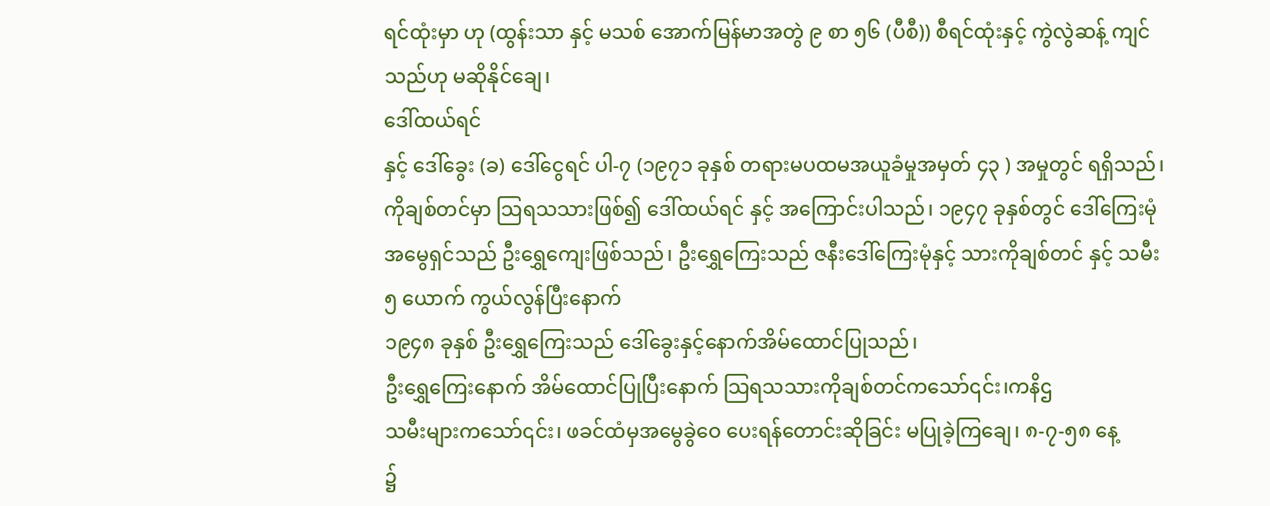ရင်ထုံးမှာ ဟု (ထွန်းသာ နှင့် မသစ် အောက်မြန်မာအတွဲ ၉ စာ ၅၆ (ပီစီ)) စီရင်ထုံးနှင့် ကွဲလွဲဆန့် ကျင်သည်ဟု မဆိုနိုင်ချေ၊
ဒေါ်ထယ်ရင်
နှင့် ဒေါ်ခွေး (ခ) ဒေါ်ငွေရင် ပါ-၇ (၁၉၇၁ ခုနှစ် တရားမပထမအယူခံမှုအမှတ် ၄၃ ) အမှုတွင် ရရှိသည်၊ကိုချစ်တင်မှာ သြရသသားဖြစ်၍ ဒေါ်ထယ်ရင် နှင့် အကြောင်းပါသည်၊ ၁၉၄၇ ခုနှစ်တွင် ဒေါ်ကြေးမုံ အမွေရှင်သည် ဦးရွှေကျေးဖြစ်သည်၊ ဦးရွှေကြေးသည် ဇနီးဒေါ်ကြေးမုံနှင့် သားကိုချစ်တင် နှင့် သမီး ၅ ယောက် ကွယ်လွန်ပြီးနောက်
၁၉၄၈ ခုနှစ် ဦးရွှေကြေးသည် ဒေါ်ခွေးနှင့်နောက်အိမ်ထောင်ပြုသည်၊
ဦးရွှေကြေးနောက် အိမ်ထောင်ပြုပြီးနောက် သြရသသားကိုချစ်တင်ကသော်၎င်း၊ကနိဌ
သမီးများကသော်၎င်း၊ ဖခင်ထံမှအမွေခွဲဝေ ပေးရန်တောင်းဆိုခြင်း မပြုခဲ့ကြချေ၊ ၈-၇-၅၈ နေ့
၌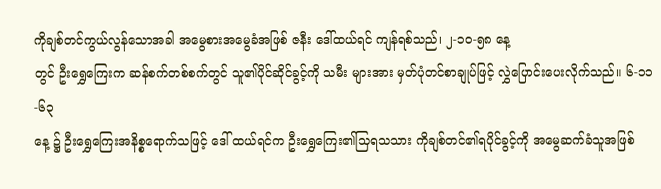ကိုချစ်တင်ကွယ်လွန်သောအခါ အမွေစားအမွေခံအဖြစ် ဇနီး ဒေါ်ထယ်ရင် ကျန်ရစ်သည်၊ ၂-၁၀-၅၈ နေ့
တွင် ဦးရွှေကြေးက ဆန်စက်တစ်စက်တွင် သူ၏ပိုင်ဆိုင်ခွင့်ကို သမီး များအား မှတ်ပုံတင်စာချုပ်ဖြင့် လွှဲပြောင်းပေးလိုက်သည်။ ၆-၁၁-၆၃
နေ့ ၌ ဦးရွှေကြေးအနိစ္စရောက်သဖြင့် ဒေါ် ထယ်ရင်က ဦးရွှေကြေး၏သြရသသား ကိုချစ်တင်၏ရပိုင်ခွင့်ကို အမွေဆက်ခံသူအဖြစ်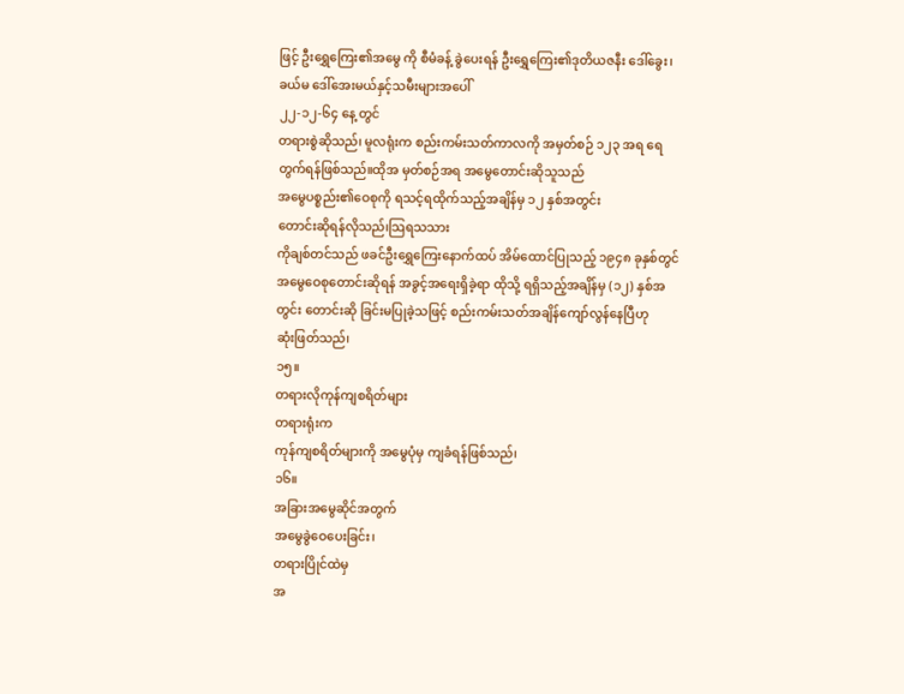ဖြင့် ဦးရွှေကြေး၏အမွေ ကို စီမံခန့် ခွဲပေးရန် ဦးရွှေကြေး၏ဒုတိယဇနီး ဒေါ်ခွေး၊ခယ်မ ဒေါ်အေးမယ်နှင့်သမီးများအပေါ်
၂၂-၁၂-၆၄ နေ့ တွင်
တရားစွဲဆိုသည်၊ မူလရုံးက စည်းကမ်းသတ်ကာလကို အမှတ်စဉ် ၁၂၃ အရ ရေတွက်ရန်ဖြစ်သည်။ထိုအ မှတ်စဉ်အရ အမွေတောင်းဆိုသူသည်
အမွေပစ္စည်း၏ဝေစုကို ရသင့်ရထိုက်သည့်အချိန်မှ ၁၂ နှစ်အတွင်း
တောင်းဆိုရန်လိုသည်၊သြရသသား
ကိုချစ်တင်သည် ဖခင်ဦးရွှေကြေးနောက်ထပ် အိမ်ထောင်ပြုသည့် ၁၉၄၈ ခုနှစ်တွင် အမွေဝေစုတောင်းဆိုရန် အခွင့်အရေးရှိခဲ့ရာ ထိုသို့ ရရှိသည့်အချိန်မှ (၁၂) နှစ်အတွင်း တောင်းဆို ခြင်းမပြုခဲ့သဖြင့် စည်းကမ်းသတ်အချိန်ကျော်လွန်နေပြီဟု
ဆုံးဖြတ်သည်၊
၁၅။
တရားလိုကုန်ကျစရိတ်များ
တရားရုံးက
ကုန်ကျစရိတ်များကို အမွေပုံမှ ကျခံရန်ဖြစ်သည်၊
၁၆။
အခြားအမွေဆိုင်အတွက်
အမွေခွဲဝေပေးခြင်း၊
တရားပြိုင်ထဲမှ
အ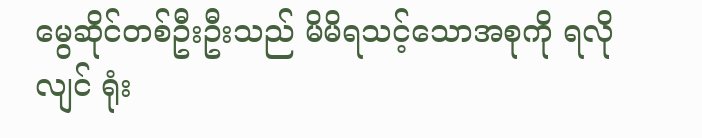မွေဆိုင်တစ်ဦးဦးသည် မိမိရသင့်သောအစုကို ရလိုလျင် ရုံး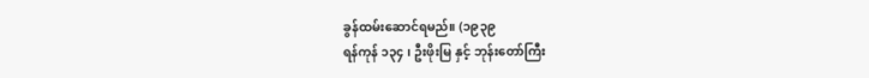ခွန်ထမ်းဆောင်ရမည်။ (၁၉၃၉
ရန်ကုန် ၁၃၄ ၊ ဦးဖိုးမြ နှင့် ဘုန်းတော်ကြီး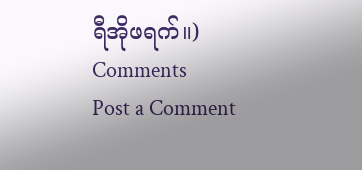ရီအိုဖရက်။)
Comments
Post a Comment